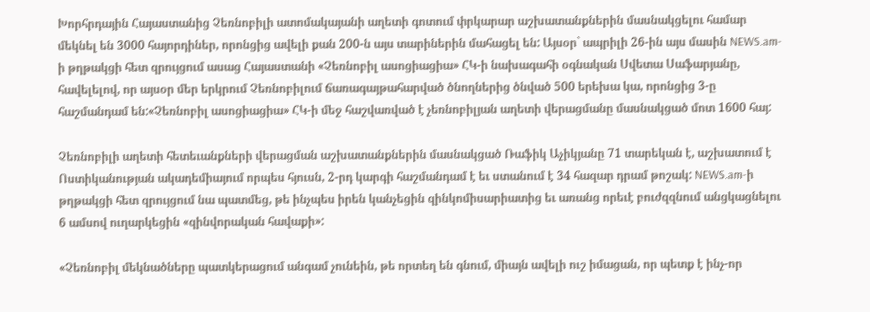Խորհրդային Հայաստանից Չեռնոբիլի ատոմակայանի աղետի գոտում փրկարար աշխատանքներին մասնակցելու համար մեկնել են 3000 հայորդիներ, որոնցից ավելի քան 200-ն այս տարիներին մահացել են: Այսօր` ապրիլի 26-ին այս մասին NEWS.am-ի թղթակցի հետ զրույցում ասաց Հայաստանի «Չեռնոբիլ ասոցիացիա» ՀԿ-ի նախագահի օգնական Սվետա Սաֆարյանը, հավելելով, որ այսօր մեր երկրում Չեռնոբիլում ճառագայթահարված ծնողներից ծնված 500 երեխա կա, որոնցից 3-ը հաշմանդամ են:«Չեռնոբիլ ասոցիացիա» ՀԿ-ի մեջ հաշվառված է չեռնոբիլյան աղետի վերացմանը մասնակցած մոտ 1600 հայ:

Չեռնոբիլի աղետի հետեւանքների վերացման աշխատանքներին մասնակցած Ռաֆիկ Աչիկյանը 71 տարեկան է, աշխատում է Ոստիկանության ակադեմիայում որպես հյուսն, 2-րդ կարգի հաշմանդամ է եւ ստանում է 34 հազար դրամ թոշակ: NEWS.am-ի թղթակցի հետ զրույցում նա պատմեց, թե ինչպես իրեն կանչեցին զինկոմիսարիատից եւ առանց որեւէ բուժզզնում անցկացնելու 6 ամսով ուղարկեցին «զինվորական հավաքի»:

«Չեռնոբիլ մեկնածները պատկերացում անգամ չունեին, թե որտեղ են գնում, միայն ավելի ուշ իմացան, որ պետք է ինչ-որ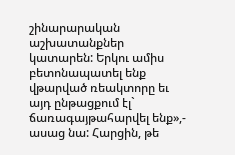շինարարական աշխատանքներ կատարեն: Երկու ամիս բետոնապատել ենք վթարված ռեակտորը եւ այդ ընթացքում էլ` ճառագայթահարվել ենք»,- ասաց նա: Հարցին, թե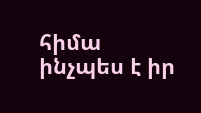հիմա ինչպես է իր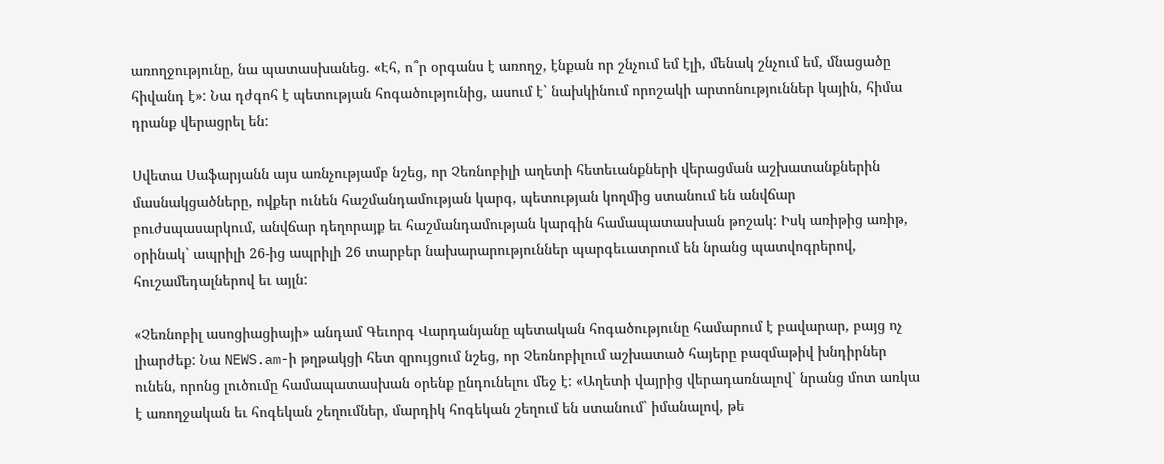առողջությունը, նա պատասխանեց. «Էհ, ո՞ր օրգանս է առողջ, էնքան որ շնչում եմ էլի, մենակ շնչում եմ, մնացածը հիվանդ է»: Նա դժգոհ է պետության հոգածությունից, ասում է` նախկինում որոշակի արտոնություններ կային, հիմա դրանք վերացրել են:

Սվետա Սաֆարյանն այս առնչությամբ նշեց, որ Չեռնոբիլի աղետի հետեւանքների վերացման աշխատանքներին մասնակցածները, ովքեր ունեն հաշմանդամության կարգ, պետության կողմից ստանում են անվճար բուժսպասարկում, անվճար դեղորայք եւ հաշմանդամության կարգին համապատասխան թոշակ: Իսկ առիթից առիթ, օրինակ` ապրիլի 26-ից ապրիլի 26 տարբեր նախարարություններ պարգեւատրում են նրանց պատվոգրերով, հուշամեդալներով եւ այլն:

«Չեռնոբիլ ասոցիացիայի» անդամ Գեւորգ Վարդանյանը պետական հոգածությունը համարում է բավարար, բայց ոչ լիարժեք: Նա NEWS.am-ի թղթակցի հետ զրույցում նշեց, որ Չեռնոբիլում աշխատած հայերը բազմաթիվ խնդիրներ ունեն, որոնց լուծումը համապատասխան օրենք ընդունելու մեջ է: «Աղետի վայրից վերադառնալով` նրանց մոտ առկա է առողջական եւ հոգեկան շեղումներ, մարդիկ հոգեկան շեղում են ստանում` իմանալով, թե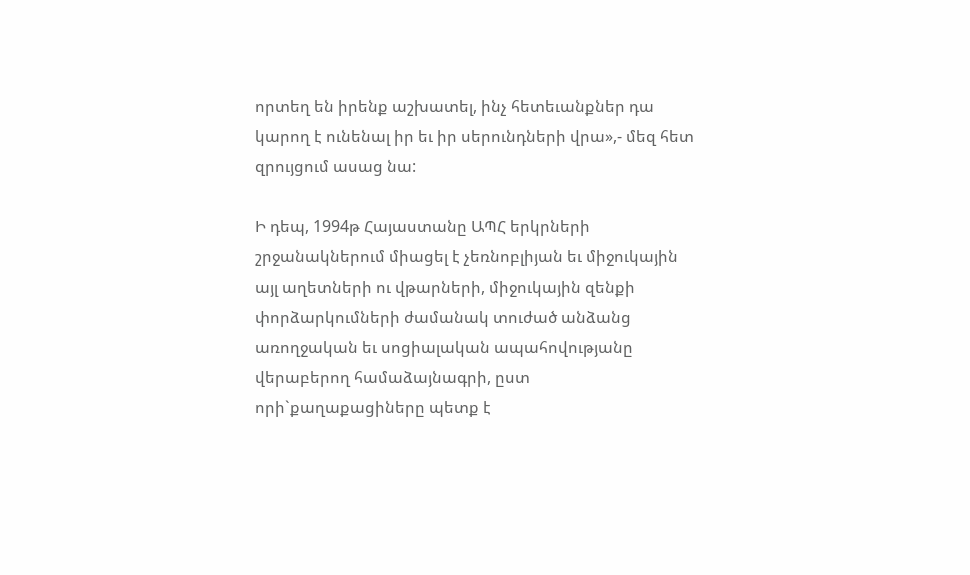որտեղ են իրենք աշխատել, ինչ հետեւանքներ դա կարող է ունենալ իր եւ իր սերունդների վրա»,- մեզ հետ զրույցում ասաց նա:

Ի դեպ, 1994թ Հայաստանը ԱՊՀ երկրների շրջանակներում միացել է չեռնոբլիյան եւ միջուկային այլ աղետների ու վթարների, միջուկային զենքի փորձարկումների ժամանակ տուժած անձանց առողջական եւ սոցիալական ապահովությանը վերաբերող համաձայնագրի, ըստ որի`քաղաքացիները պետք է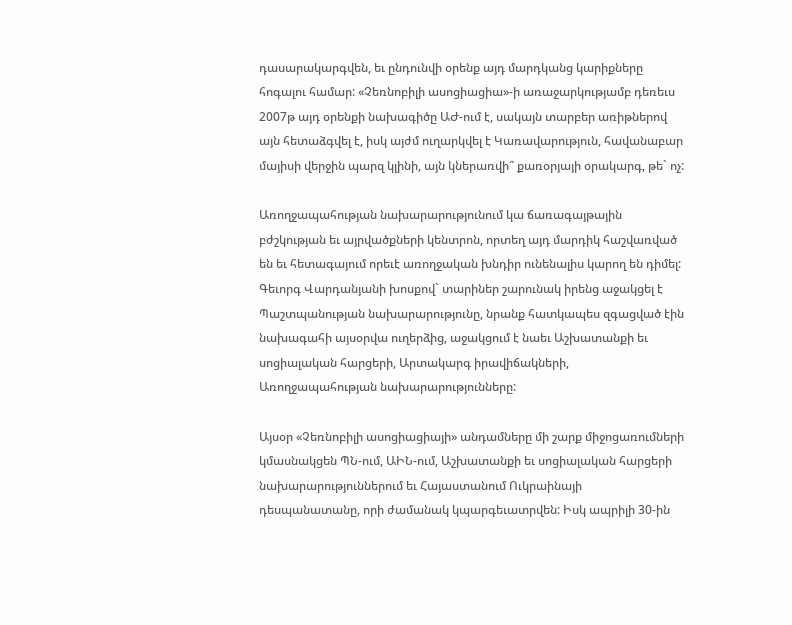դասարակարգվեն, եւ ընդունվի օրենք այդ մարդկանց կարիքները հոգալու համար: «Չեռնոբիլի ասոցիացիա»-ի առաջարկությամբ դեռեւս 2007թ այդ օրենքի նախագիծը ԱԺ-ում է, սակայն տարբեր առիթներով այն հետաձգվել է, իսկ այժմ ուղարկվել է Կառավարություն, հավանաբար մայիսի վերջին պարզ կլինի, այն կներառվի՞ քառօրյայի օրակարգ, թե` ոչ:

Առողջապահության նախարարությունում կա ճառագայթային բժշկության եւ այրվածքների կենտրոն, որտեղ այդ մարդիկ հաշվառված են եւ հետագայում որեւէ առողջական խնդիր ունենալիս կարող են դիմել: Գեւորգ Վարդանյանի խոսքով` տարիներ շարունակ իրենց աջակցել է Պաշտպանության նախարարությունը, նրանք հատկապես զգացված էին նախագահի այսօրվա ուղերձից, աջակցում է նաեւ Աշխատանքի եւ սոցիալական հարցերի, Արտակարգ իրավիճակների, Առողջապահության նախարարությունները:

Այսօր «Չեռնոբիլի ասոցիացիայի» անդամները մի շարք միջոցառումների կմասնակցեն ՊՆ-ում, ԱԻՆ-ում, Աշխատանքի եւ սոցիալական հարցերի նախարարություններում եւ Հայաստանում Ուկրաինայի դեսպանատանը, որի ժամանակ կպարգեւատրվեն: Իսկ ապրիլի 30-ին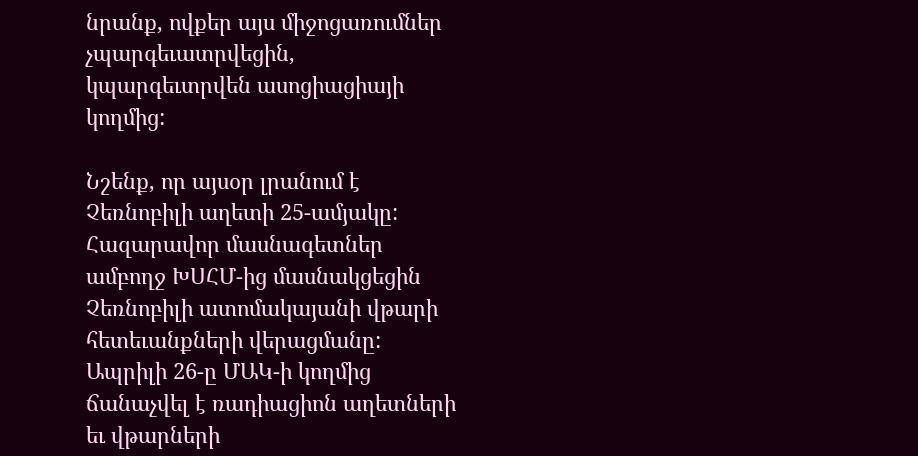նրանք, ովքեր այս միջոցառումներ չպարգեւատրվեցին, կպարգեւտրվեն ասոցիացիայի կողմից:

Նշենք, որ այսօր լրանում է Չեռնոբիլի աղետի 25-ամյակը: Հազարավոր մասնագետներ ամբողջ ԽՍՀՄ-ից մասնակցեցին Չեռնոբիլի ատոմակայանի վթարի հետեւանքների վերացմանը: Ապրիլի 26-ը ՄԱԿ-ի կողմից ճանաչվել է ռադիացիոն աղետների եւ վթարների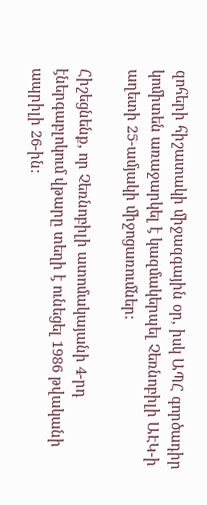զոհերի հիշատակի միջազգային օր, իսկ ԱՊՀ գործադիր կոմիտեն առաջարկել է կազմակերպել Չեռնոբիլի ԱԷԿ-ի աղետի 25-ամյակի միջոցառումներ:

Հիշեցնենք, որ Չեռնոբիլի ատոմակայանի 4-րդ էներգաբլոկում վթարը տեղի է ունեցել 1986 թվականի ապրիլի 26-ին: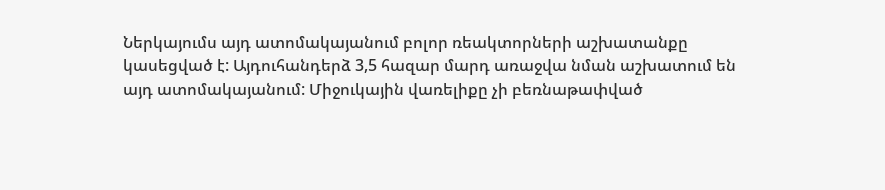Ներկայումս այդ ատոմակայանում բոլոր ռեակտորների աշխատանքը կասեցված է: Այդուհանդերձ 3,5 հազար մարդ առաջվա նման աշխատում են այդ ատոմակայանում: Միջուկային վառելիքը չի բեռնաթափված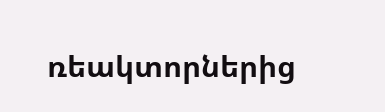ռեակտորներից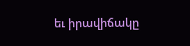եւ իրավիճակը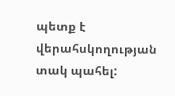պետք է վերահսկողության տակ պահել: